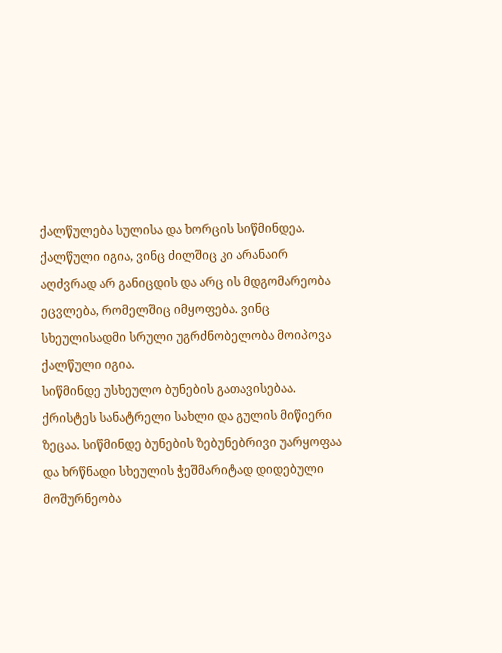ქალწულება სულისა და ხორცის სიწმინდეა. ქალწული იგია, ვინც ძილშიც კი არანაირ აღძვრად არ განიცდის და არც ის მდგომარეობა ეცვლება, რომელშიც იმყოფება. ვინც სხეულისადმი სრული უგრძნობელობა მოიპოვა ქალწული იგია.
სიწმინდე უსხეულო ბუნების გათავისებაა. ქრისტეს სანატრელი სახლი და გულის მიწიერი ზეცაა. სიწმინდე ბუნების ზებუნებრივი უარყოფაა და ხრწნადი სხეულის ჭეშმარიტად დიდებული მოშურნეობა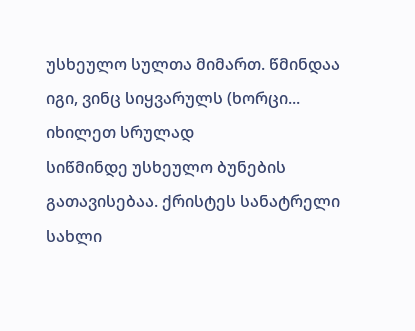უსხეულო სულთა მიმართ. წმინდაა იგი, ვინც სიყვარულს (ხორცი...
იხილეთ სრულად
სიწმინდე უსხეულო ბუნების გათავისებაა. ქრისტეს სანატრელი სახლი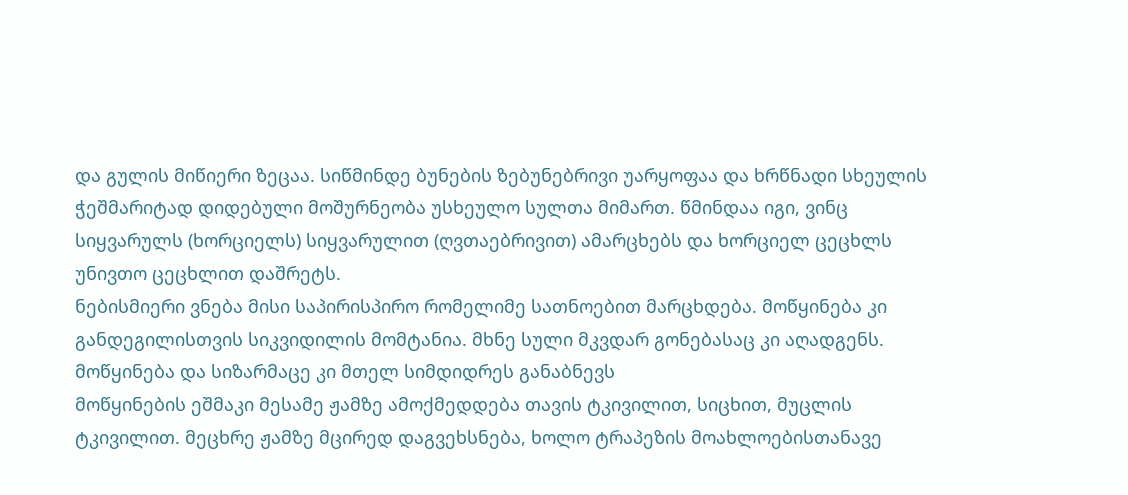და გულის მიწიერი ზეცაა. სიწმინდე ბუნების ზებუნებრივი უარყოფაა და ხრწნადი სხეულის ჭეშმარიტად დიდებული მოშურნეობა უსხეულო სულთა მიმართ. წმინდაა იგი, ვინც სიყვარულს (ხორციელს) სიყვარულით (ღვთაებრივით) ამარცხებს და ხორციელ ცეცხლს უნივთო ცეცხლით დაშრეტს.
ნებისმიერი ვნება მისი საპირისპირო რომელიმე სათნოებით მარცხდება. მოწყინება კი განდეგილისთვის სიკვიდილის მომტანია. მხნე სული მკვდარ გონებასაც კი აღადგენს. მოწყინება და სიზარმაცე კი მთელ სიმდიდრეს განაბნევს
მოწყინების ეშმაკი მესამე ჟამზე ამოქმედდება თავის ტკივილით, სიცხით, მუცლის ტკივილით. მეცხრე ჟამზე მცირედ დაგვეხსნება, ხოლო ტრაპეზის მოახლოებისთანავე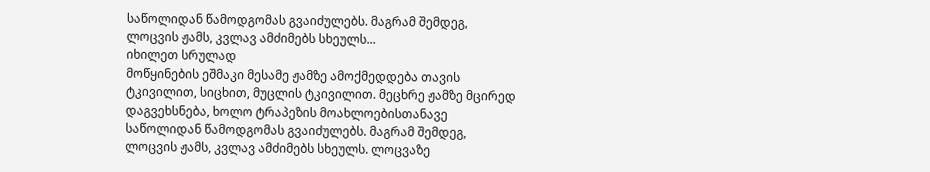საწოლიდან წამოდგომას გვაიძულებს. მაგრამ შემდეგ, ლოცვის ჟამს, კვლავ ამძიმებს სხეულს...
იხილეთ სრულად
მოწყინების ეშმაკი მესამე ჟამზე ამოქმედდება თავის ტკივილით, სიცხით, მუცლის ტკივილით. მეცხრე ჟამზე მცირედ დაგვეხსნება, ხოლო ტრაპეზის მოახლოებისთანავე საწოლიდან წამოდგომას გვაიძულებს. მაგრამ შემდეგ, ლოცვის ჟამს, კვლავ ამძიმებს სხეულს. ლოცვაზე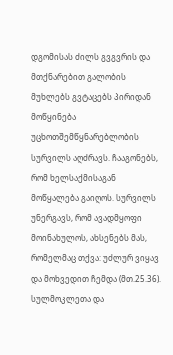დგომისას ძილს გვგვრის და მთქნარებით გალობის მუხლებს გვტაცებს პირიდან
მოწყინება უცხოთშემწყნარებლობის სურვილს აღძრავს. ჩააგონებს, რომ ხელსაქმისაგან მოწყალება გაიღოს. სურვილს უნერგავს, რომ ავადმყოფი მოინახულოს, ახსენებს მას, რომელმაც თქვა: უძლურ ვიყავ და მოხვედით ჩემდა (მთ.25.36). სულმოკლეთა და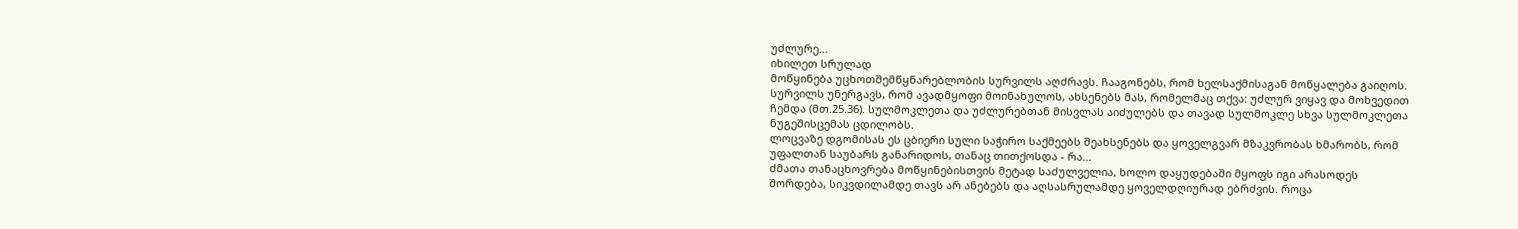უძლურე...
იხილეთ სრულად
მოწყინება უცხოთშემწყნარებლობის სურვილს აღძრავს. ჩააგონებს, რომ ხელსაქმისაგან მოწყალება გაიღოს. სურვილს უნერგავს, რომ ავადმყოფი მოინახულოს, ახსენებს მას, რომელმაც თქვა: უძლურ ვიყავ და მოხვედით ჩემდა (მთ.25.36). სულმოკლეთა და უძლურებთან მისვლას აიძულებს და თავად სულმოკლე სხვა სულმოკლეთა ნუგეშისცემას ცდილობს.
ლოცვაზე დგომისას ეს ცბიერი სული საჭირო საქმეებს შეახსენებს და ყოველგვარ მზაკვრობას ხმარობს, რომ უფალთან საუბარს განარიდოს, თანაც თითქოსდა - რა...
ძმათა თანაცხოვრება მოწყინებისთვის მეტად საძულველია, ხოლო დაყუდებაში მყოფს იგი არასოდეს შორდება, სიკვდილამდე თავს არ ანებებს და აღსასრულამდე ყოველდღიურად ებრძვის. როცა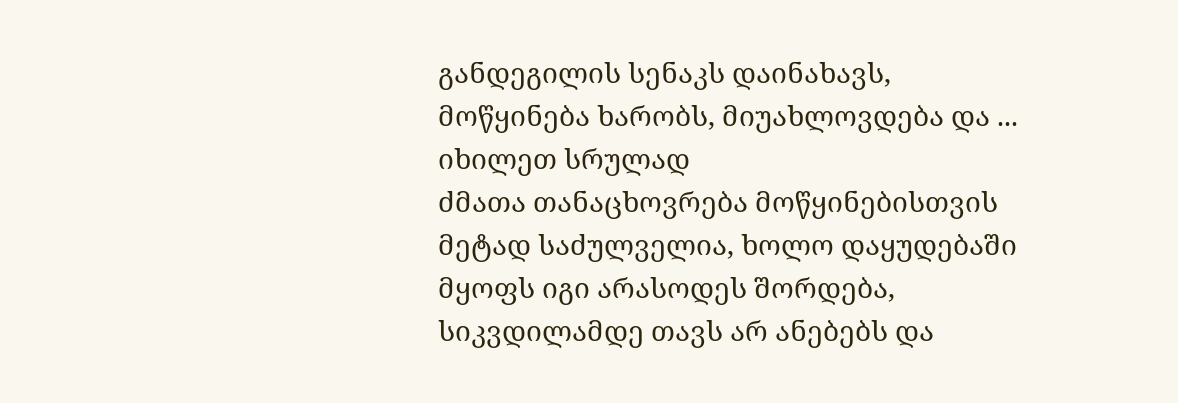განდეგილის სენაკს დაინახავს, მოწყინება ხარობს, მიუახლოვდება და ...
იხილეთ სრულად
ძმათა თანაცხოვრება მოწყინებისთვის მეტად საძულველია, ხოლო დაყუდებაში მყოფს იგი არასოდეს შორდება, სიკვდილამდე თავს არ ანებებს და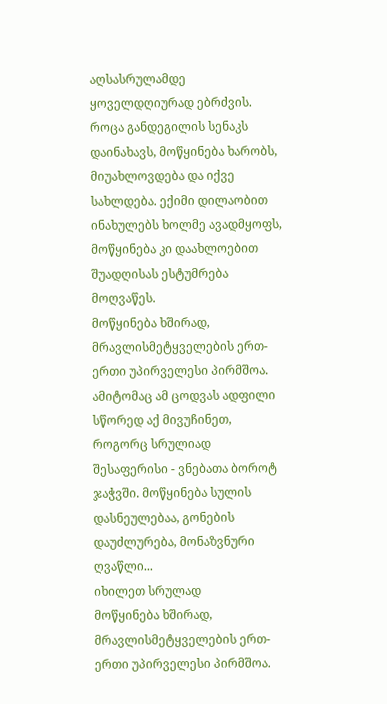აღსასრულამდე ყოველდღიურად ებრძვის. როცა განდეგილის სენაკს დაინახავს, მოწყინება ხარობს, მიუახლოვდება და იქვე სახლდება. ექიმი დილაობით ინახულებს ხოლმე ავადმყოფს, მოწყინება კი დაახლოებით შუადღისას ესტუმრება მოღვაწეს.
მოწყინება ხშირად, მრავლისმეტყველების ერთ-ერთი უპირველესი პირმშოა. ამიტომაც ამ ცოდვას ადფილი სწორედ აქ მივუჩინეთ, როგორც სრულიად შესაფერისი - ვნებათა ბოროტ ჯაჭვში. მოწყინება სულის დასნეულებაა, გონების დაუძლურება, მონაზვნური ღვაწლი...
იხილეთ სრულად
მოწყინება ხშირად, მრავლისმეტყველების ერთ-ერთი უპირველესი პირმშოა.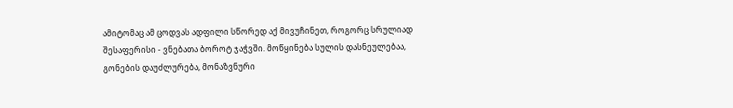ამიტომაც ამ ცოდვას ადფილი სწორედ აქ მივუჩინეთ, როგორც სრულიად შესაფერისი - ვნებათა ბოროტ ჯაჭვში. მოწყინება სულის დასნეულებაა, გონების დაუძლურება, მონაზვნური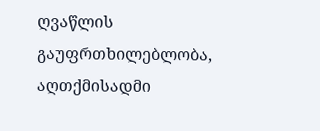ღვაწლის გაუფრთხილებლობა, აღთქმისადმი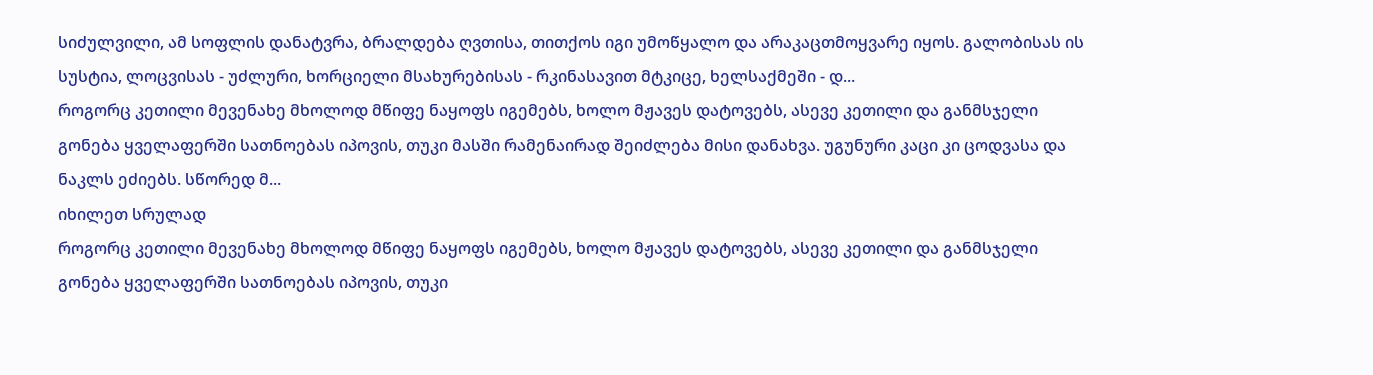სიძულვილი, ამ სოფლის დანატვრა, ბრალდება ღვთისა, თითქოს იგი უმოწყალო და არაკაცთმოყვარე იყოს. გალობისას ის სუსტია, ლოცვისას - უძლური, ხორციელი მსახურებისას - რკინასავით მტკიცე, ხელსაქმეში - დ...
როგორც კეთილი მევენახე მხოლოდ მწიფე ნაყოფს იგემებს, ხოლო მჟავეს დატოვებს, ასევე კეთილი და განმსჯელი გონება ყველაფერში სათნოებას იპოვის, თუკი მასში რამენაირად შეიძლება მისი დანახვა. უგუნური კაცი კი ცოდვასა და ნაკლს ეძიებს. სწორედ მ...
იხილეთ სრულად
როგორც კეთილი მევენახე მხოლოდ მწიფე ნაყოფს იგემებს, ხოლო მჟავეს დატოვებს, ასევე კეთილი და განმსჯელი გონება ყველაფერში სათნოებას იპოვის, თუკი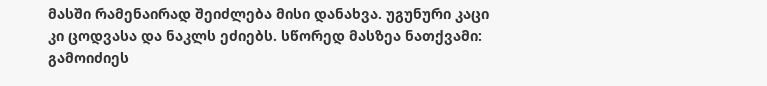მასში რამენაირად შეიძლება მისი დანახვა. უგუნური კაცი კი ცოდვასა და ნაკლს ეძიებს. სწორედ მასზეა ნათქვამი: გამოიძიეს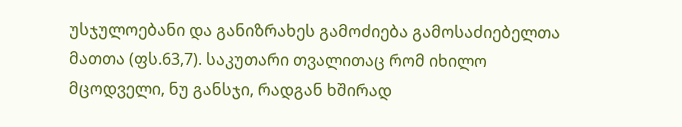უსჯულოებანი და განიზრახეს გამოძიება გამოსაძიებელთა მათთა (ფს.63,7). საკუთარი თვალითაც რომ იხილო მცოდველი, ნუ განსჯი, რადგან ხშირად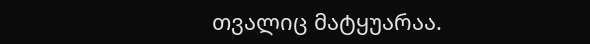თვალიც მატყუარაა.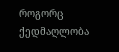როგორც ქედმაღლობა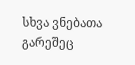სხვა ვნებათა გარეშეც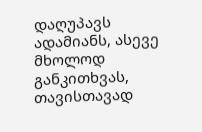დაღუპავს ადამიანს, ასევე მხოლოდ განკითხვას, თავისთავად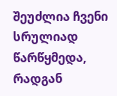შეუძლია ჩვენი სრულიად წარწყმედა, რადგან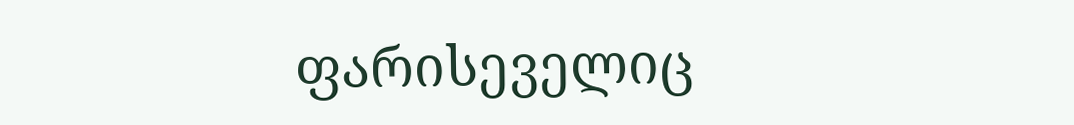ფარისეველიც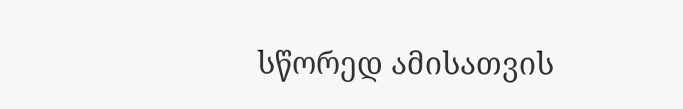სწორედ ამისათვის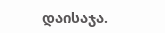დაისაჯა.